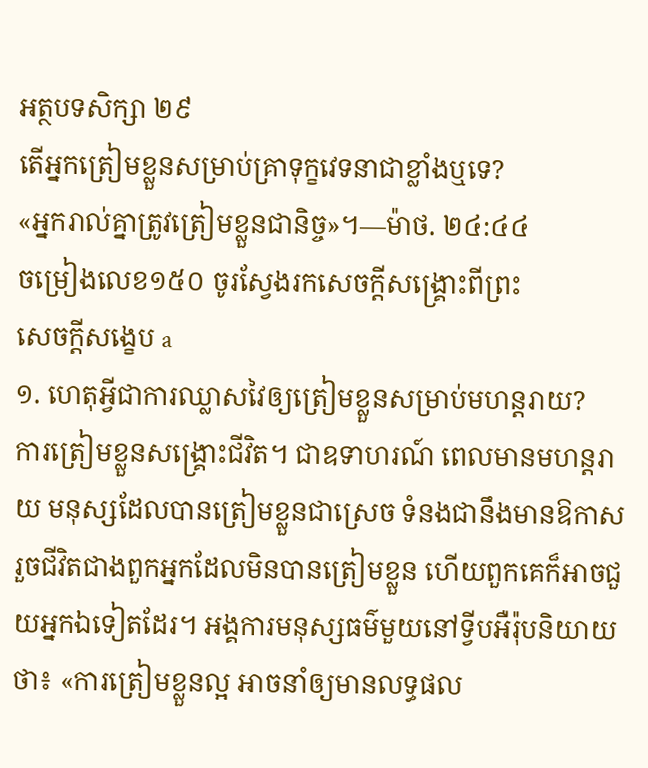អត្ថបទសិក្សា ២៩
តើអ្នកត្រៀមខ្លួនសម្រាប់គ្រាទុក្ខវេទនាជាខ្លាំងឬទេ?
«អ្នករាល់គ្នាត្រូវត្រៀមខ្លួនជានិច្ច»។—ម៉ាថ. ២៤:៤៤
ចម្រៀងលេខ១៥០ ចូរស្វែងរកសេចក្ដីសង្គ្រោះពីព្រះ
សេចក្ដីសង្ខេប a
១. ហេតុអ្វីជាការឈ្លាសវៃឲ្យត្រៀមខ្លួនសម្រាប់មហន្តរាយ?
ការត្រៀមខ្លួនសង្គ្រោះជីវិត។ ជាឧទាហរណ៍ ពេលមានមហន្តរាយ មនុស្សដែលបានត្រៀមខ្លួនជាស្រេច ទំនងជានឹងមានឱកាសរួចជីវិតជាងពួកអ្នកដែលមិនបានត្រៀមខ្លួន ហើយពួកគេក៏អាចជួយអ្នកឯទៀតដែរ។ អង្គការមនុស្សធម៌មួយនៅទ្វីបអឺរ៉ុបនិយាយថា៖ «ការត្រៀមខ្លួនល្អ អាចនាំឲ្យមានលទ្ធផល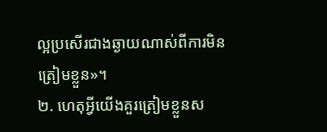ល្អប្រសើរជាងឆ្ងាយណាស់ពីការមិនត្រៀមខ្លួន»។
២. ហេតុអ្វីយើងគួរត្រៀមខ្លួនស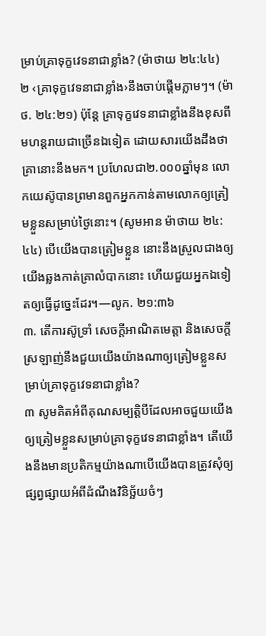ម្រាប់គ្រាទុក្ខវេទនាជាខ្លាំង? (ម៉ាថាយ ២៤:៤៤)
២ ‹គ្រាទុក្ខវេទនាជាខ្លាំង›នឹងចាប់ផ្ដើមភ្លាមៗ។ (ម៉ាថ. ២៤:២១) ប៉ុន្តែ គ្រាទុក្ខវេទនាជាខ្លាំងនឹងខុសពីមហន្តរាយជាច្រើនឯទៀត ដោយសារយើងដឹងថាគ្រានោះនឹងមក។ ប្រហែលជា២.០០០ឆ្នាំមុន លោកយេស៊ូបានព្រមានពួកអ្នកកាន់តាមលោកឲ្យត្រៀមខ្លួនសម្រាប់ថ្ងៃនោះ។ (សូមអាន ម៉ាថាយ ២៤:៤៤) បើយើងបានត្រៀមខ្លួន នោះនឹងស្រួលជាងឲ្យយើងឆ្លងកាត់គ្រាលំបាកនោះ ហើយជួយអ្នកឯទៀតឲ្យធ្វើដូច្នេះដែរ។—លូក. ២១:៣៦
៣. តើការស៊ូទ្រាំ សេចក្ដីអាណិតមេត្តា និងសេចក្ដីស្រឡាញ់នឹងជួយយើងយ៉ាងណាឲ្យត្រៀមខ្លួនសម្រាប់គ្រាទុក្ខវេទនាជាខ្លាំង?
៣ សូមគិតអំពីគុណសម្បត្តិបីដែលអាចជួយយើងឲ្យត្រៀមខ្លួនសម្រាប់គ្រាទុក្ខវេទនាជាខ្លាំង។ តើយើងនឹងមានប្រតិកម្មយ៉ាងណាបើយើងបានត្រូវសុំឲ្យផ្សព្វផ្សាយអំពីដំណឹងវិនិច្ឆ័យចំៗ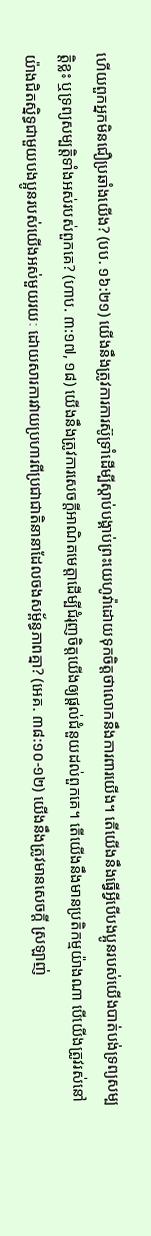ហើយពួកអ្នកមិនជឿប្រឆាំងយើង? (បប. ១៦:២១) យើងនឹងត្រូវការការស៊ូទ្រាំដើម្បីស្ដាប់បង្គាប់ព្រះយេហូវ៉ាដោយទុកចិត្តថាលោកនឹងការពារយើង។ តើយើងនឹងធ្វើអ្វីបើបងប្អូនរបស់យើងបាត់បង់ទ្រព្យសម្បត្តិខ្លះ ឬទ្រព្យសម្បត្តិទាំងអស់របស់ពួកគេ? (ហាប. ៣:១៧, ១៨) យើងនឹងត្រូវការសេចក្ដីអាណិតមេត្តាដើម្បីជំរុញចិត្តយើងឲ្យផ្ដល់ជំនួយដល់ពួកគេ។ តើយើងនឹងមានប្រតិកម្មយ៉ាងណា បើយើងត្រូវរស់នៅយ៉ាងជិតស្និទ្ធជាមួយបងប្អូនរបស់យើងអស់មួយរយៈ ដោយសារការវាយប្រហារពីប្រជាជាតិនានាដែលចងសម្ព័ន្ធភាពគ្នា? (អេគ. ៣៨:១០-១២) យើងនឹងត្រូវមានសេចក្ដី ស្រឡាញ់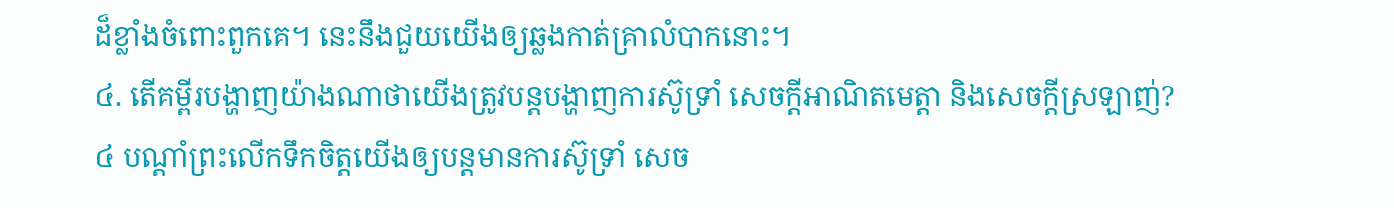ដ៏ខ្លាំងចំពោះពួកគេ។ នេះនឹងជួយយើងឲ្យឆ្លងកាត់គ្រាលំបាកនោះ។
៤. តើគម្ពីរបង្ហាញយ៉ាងណាថាយើងត្រូវបន្តបង្ហាញការស៊ូទ្រាំ សេចក្ដីអាណិតមេត្តា និងសេចក្ដីស្រឡាញ់?
៤ បណ្ដាំព្រះលើកទឹកចិត្តយើងឲ្យបន្តមានការស៊ូទ្រាំ សេច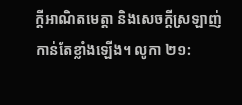ក្ដីអាណិតមេត្តា និងសេចក្ដីស្រឡាញ់កាន់តែខ្លាំងឡើង។ លូកា ២១: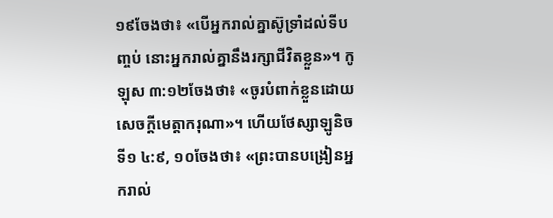១៩ចែងថា៖ «បើអ្នករាល់គ្នាស៊ូទ្រាំដល់ទីបញ្ចប់ នោះអ្នករាល់គ្នានឹងរក្សាជីវិតខ្លួន»។ កូឡុស ៣:១២ចែងថា៖ «ចូរបំពាក់ខ្លួនដោយសេចក្ដីមេត្តាករុណា»។ ហើយថែស្សាឡូនិចទី១ ៤:៩, ១០ចែងថា៖ «ព្រះបានបង្រៀនអ្នករាល់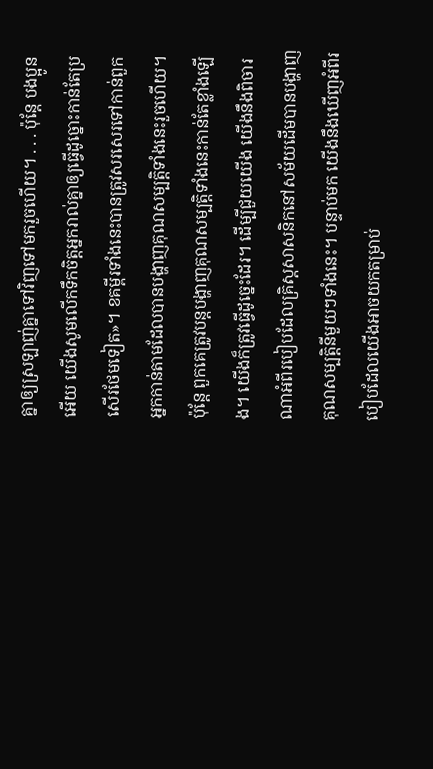គ្នាឲ្យស្រឡាញ់គ្នាទៅវិញទៅមករួចហើយ។ . . . ប៉ុន្តែ បងប្អូនអើយ យើងសូមលើកទឹកចិត្តអ្នករាល់គ្នាឲ្យធ្វើដូច្នោះកាន់តែប្រសើរថែមទៀត»។ ខគម្ពីរទាំងនេះបានត្រូវសរសេរទៅកាន់ពួកអ្នកកាន់តាមដែលបានបង្ហាញគុណសម្បត្តិទាំងនេះរួចហើយ។ ប៉ុន្តែ ពួកគេត្រូវបន្តបង្ហាញគុណសម្បត្តិទាំងនេះកាន់តែខ្លាំងឡើង។ យើងក៏ត្រូវធ្វើដូច្នេះដែរ។ ដើម្បីជួយយើង យើងនឹងពិចារណាអំពីរបៀបដែលគ្រិស្តសាសនិកនៅសម័យដើមបានបង្ហាញគុណសម្បត្តិនីមួយៗទាំងនេះ។ បន្ទាប់មក យើងនឹងឃើញអំពីរបៀបដែលយើងអាចយកតម្រាប់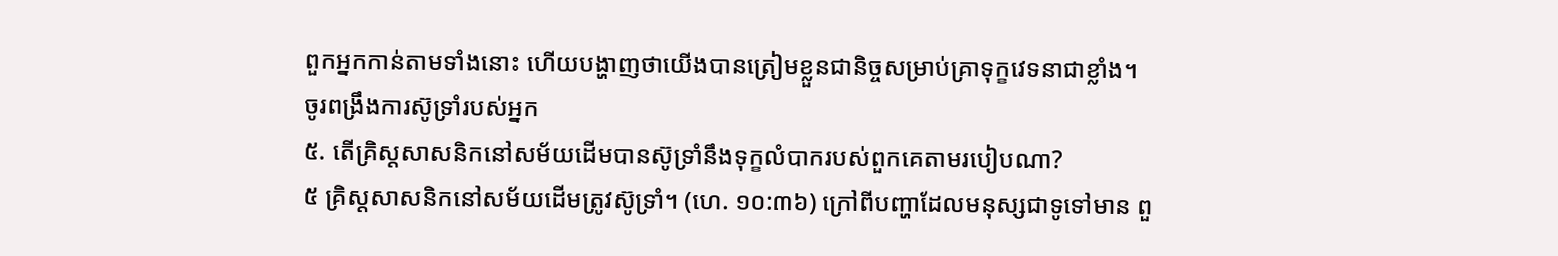ពួកអ្នកកាន់តាមទាំងនោះ ហើយបង្ហាញថាយើងបានត្រៀមខ្លួនជានិច្ចសម្រាប់គ្រាទុក្ខវេទនាជាខ្លាំង។
ចូរពង្រឹងការស៊ូទ្រាំរបស់អ្នក
៥. តើគ្រិស្តសាសនិកនៅសម័យដើមបានស៊ូទ្រាំនឹងទុក្ខលំបាករបស់ពួកគេតាមរបៀបណា?
៥ គ្រិស្តសាសនិកនៅសម័យដើមត្រូវស៊ូទ្រាំ។ (ហេ. ១០:៣៦) ក្រៅពីបញ្ហាដែលមនុស្សជាទូទៅមាន ពួ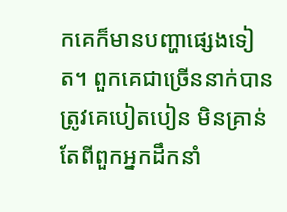កគេក៏មានបញ្ហាផ្សេងទៀត។ ពួកគេជាច្រើននាក់បានត្រូវគេបៀតបៀន មិនគ្រាន់តែពីពួកអ្នកដឹកនាំ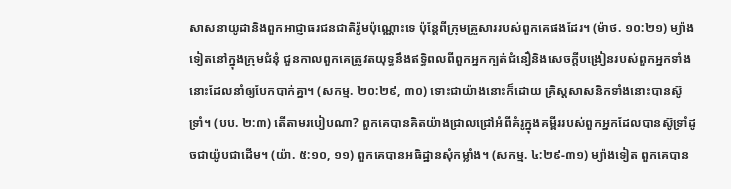សាសនាយូដានិងពួកអាជ្ញាធរជនជាតិរ៉ូមប៉ុណ្ណោះទេ ប៉ុន្តែពីក្រុមគ្រួសាររបស់ពួកគេផងដែរ។ (ម៉ាថ. ១០:២១) ម្យ៉ាងទៀតនៅក្នុងក្រុមជំនុំ ជួនកាលពួកគេត្រូវតយុទ្ធនឹងឥទ្ធិពលពីពួកអ្នកក្បត់ជំនឿនិងសេចក្ដីបង្រៀនរបស់ពួកអ្នកទាំងនោះដែលនាំឲ្យបែកបាក់គ្នា។ (សកម្ម. ២០:២៩, ៣០) ទោះជាយ៉ាងនោះក៏ដោយ គ្រិស្តសាសនិកទាំងនោះបានស៊ូទ្រាំ។ (បប. ២:៣) តើតាមរបៀបណា? ពួកគេបានគិតយ៉ាងជ្រាលជ្រៅអំពីគំរូក្នុងគម្ពីររបស់ពួកអ្នកដែលបានស៊ូទ្រាំដូចជាយ៉ូបជាដើម។ (យ៉ា. ៥:១០, ១១) ពួកគេបានអធិដ្ឋានសុំកម្លាំង។ (សកម្ម. ៤:២៩-៣១) ម្យ៉ាងទៀត ពួកគេបាន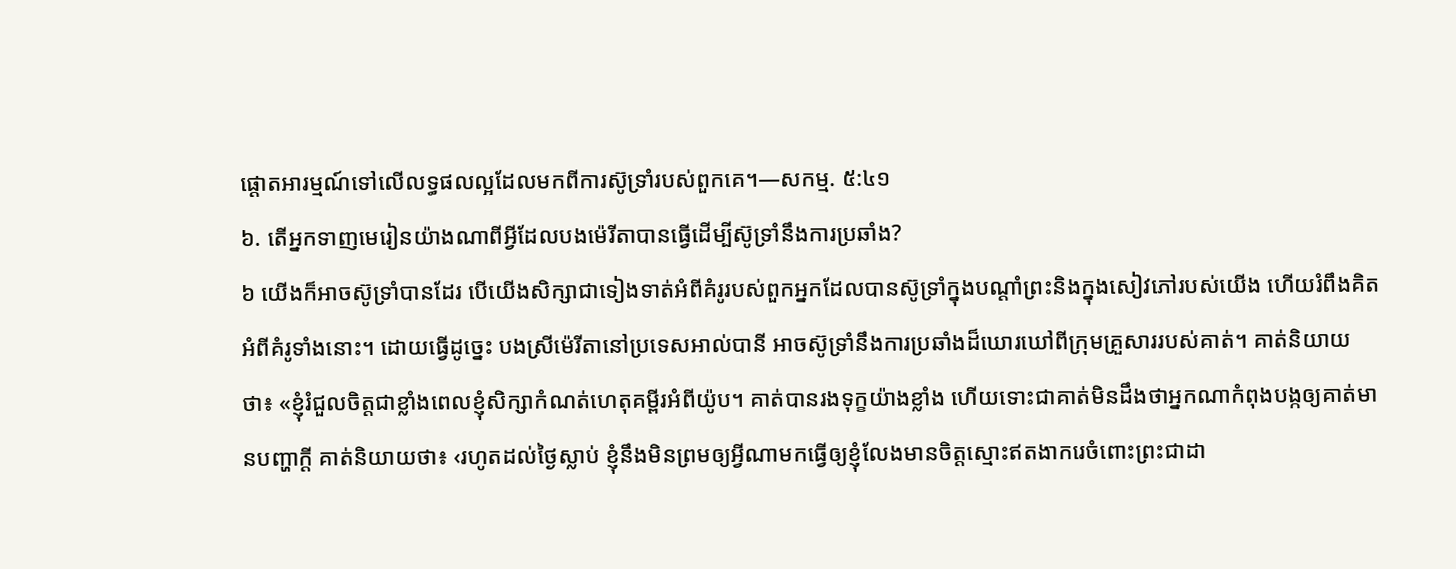ផ្ដោតអារម្មណ៍ទៅលើលទ្ធផលល្អដែលមកពីការស៊ូទ្រាំរបស់ពួកគេ។—សកម្ម. ៥:៤១
៦. តើអ្នកទាញមេរៀនយ៉ាងណាពីអ្វីដែលបងម៉េរីតាបានធ្វើដើម្បីស៊ូទ្រាំនឹងការប្រឆាំង?
៦ យើងក៏អាចស៊ូទ្រាំបានដែរ បើយើងសិក្សាជាទៀងទាត់អំពីគំរូរបស់ពួកអ្នកដែលបានស៊ូទ្រាំក្នុងបណ្ដាំព្រះនិងក្នុងសៀវភៅរបស់យើង ហើយរំពឹងគិតអំពីគំរូទាំងនោះ។ ដោយធ្វើដូច្នេះ បងស្រីម៉េរីតានៅប្រទេសអាល់បានី អាចស៊ូទ្រាំនឹងការប្រឆាំងដ៏ឃោរឃៅពីក្រុមគ្រួសាររបស់គាត់។ គាត់និយាយថា៖ «ខ្ញុំរំជួលចិត្តជាខ្លាំងពេលខ្ញុំសិក្សាកំណត់ហេតុគម្ពីរអំពីយ៉ូប។ គាត់បានរងទុក្ខយ៉ាងខ្លាំង ហើយទោះជាគាត់មិនដឹងថាអ្នកណាកំពុងបង្កឲ្យគាត់មានបញ្ហាក្ដី គាត់និយាយថា៖ ‹រហូតដល់ថ្ងៃស្លាប់ ខ្ញុំនឹងមិនព្រមឲ្យអ្វីណាមកធ្វើឲ្យខ្ញុំលែងមានចិត្តស្មោះឥតងាករេចំពោះព្រះជាដា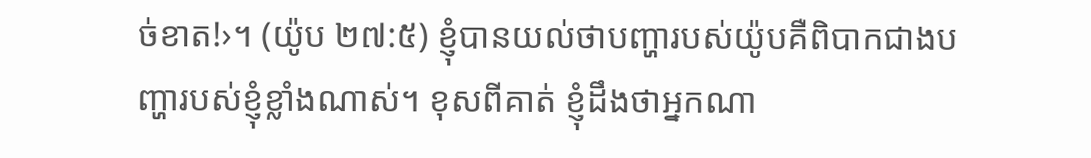ច់ខាត!›។ (យ៉ូប ២៧:៥) ខ្ញុំបានយល់ថាបញ្ហារបស់យ៉ូបគឺពិបាកជាងបញ្ហារបស់ខ្ញុំខ្លាំងណាស់។ ខុសពីគាត់ ខ្ញុំដឹងថាអ្នកណា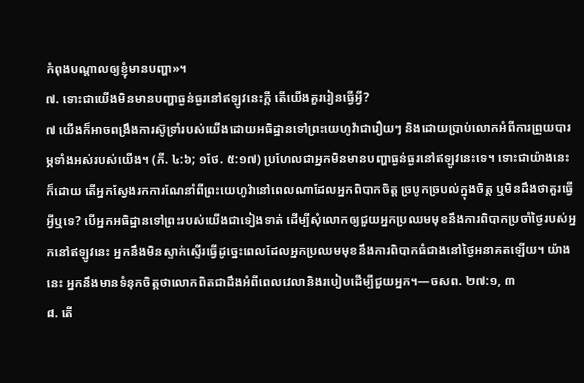កំពុងបណ្ដាលឲ្យខ្ញុំមានបញ្ហា»។
៧. ទោះជាយើងមិនមានបញ្ហាធ្ងន់ធ្ងរនៅឥឡូវនេះក្ដី តើយើងគួររៀនធ្វើអ្វី?
៧ យើងក៏អាចពង្រឹងការស៊ូទ្រាំរបស់យើងដោយអធិដ្ឋានទៅព្រះយេហូវ៉ាជារឿយៗ និងដោយប្រាប់លោកអំពីការព្រួយបារម្ភទាំងអស់របស់យើង។ (ភី. ៤:៦; ១ថែ. ៥:១៧) ប្រហែលជាអ្នកមិនមានបញ្ហាធ្ងន់ធ្ងរនៅឥឡូវនេះទេ។ ទោះជាយ៉ាងនេះក៏ដោយ តើអ្នកស្វែងរកការណែនាំពីព្រះយេហូវ៉ានៅពេលណាដែលអ្នកពិបាកចិត្ត ច្របូកច្របល់ក្នុងចិត្ត ឬមិនដឹងថាគួរធ្វើអ្វីឬទេ? បើអ្នកអធិដ្ឋានទៅព្រះរបស់យើងជាទៀងទាត់ ដើម្បីសុំលោកឲ្យជួយអ្នកប្រឈមមុខនឹងការពិបាកប្រចាំថ្ងៃរបស់អ្នកនៅឥឡូវនេះ អ្នកនឹងមិនស្ទាក់ស្ទើរធ្វើដូច្នេះពេលដែលអ្នកប្រឈមមុខនឹងការពិបាកធំជាងនៅថ្ងៃអនាគតឡើយ។ យ៉ាងនេះ អ្នកនឹងមានទំនុកចិត្តថាលោកពិតជាដឹងអំពីពេលវេលានិងរបៀបដើម្បីជួយអ្នក។—ចសព. ២៧:១, ៣
៨. តើ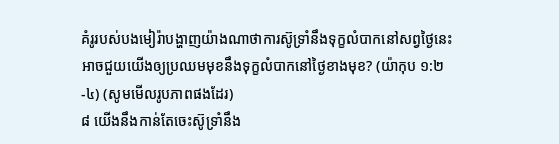គំរូរបស់បងមៀរ៉ាបង្ហាញយ៉ាងណាថាការស៊ូទ្រាំនឹងទុក្ខលំបាកនៅសព្វថ្ងៃនេះ អាចជួយយើងឲ្យប្រឈមមុខនឹងទុក្ខលំបាកនៅថ្ងៃខាងមុខ? (យ៉ាកុប ១:២-៤) (សូមមើលរូបភាពផងដែរ)
៨ យើងនឹងកាន់តែចេះស៊ូទ្រាំនឹង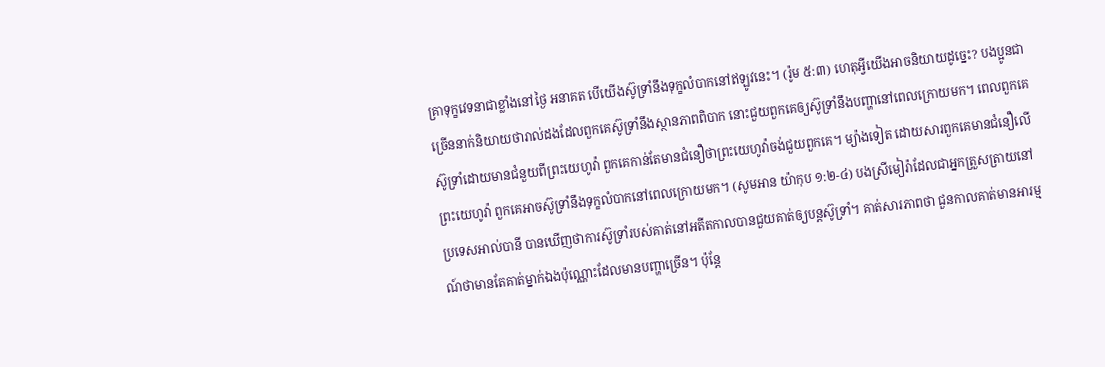គ្រាទុក្ខវេទនាជាខ្លាំងនៅថ្ងៃ អនាគត បើយើងស៊ូទ្រាំនឹងទុក្ខលំបាកនៅឥឡូវនេះ។ (រ៉ូម ៥:៣) ហេតុអ្វីយើងអាចនិយាយដូច្នេះ? បងប្អូនជាច្រើននាក់និយាយថារាល់ដងដែលពួកគេស៊ូទ្រាំនឹងស្ថានភាពពិបាក នោះជួយពួកគេឲ្យស៊ូទ្រាំនឹងបញ្ហានៅពេលក្រោយមក។ ពេលពួកគេស៊ូទ្រាំដោយមានជំនួយពីព្រះយេហូវ៉ា ពួកគេកាន់តែមានជំនឿថាព្រះយេហូវ៉ាចង់ជួយពួកគេ។ ម្យ៉ាងទៀត ដោយសារពួកគេមានជំនឿលើព្រះយេហូវ៉ា ពួកគេអាចស៊ូទ្រាំនឹងទុក្ខលំបាកនៅពេលក្រោយមក។ (សូមអាន យ៉ាកុប ១:២-៤) បងស្រីមៀរ៉ាដែលជាអ្នកត្រួសត្រាយនៅប្រទេសអាល់បានី បានឃើញថាការស៊ូទ្រាំរបស់គាត់នៅអតីតកាលបានជួយគាត់ឲ្យបន្តស៊ូទ្រាំ។ គាត់សារភាពថា ជួនកាលគាត់មានអារម្មណ៍ថាមានតែគាត់ម្នាក់ឯងប៉ុណ្ណោះដែលមានបញ្ហាច្រើន។ ប៉ុន្តែ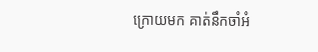ក្រោយមក គាត់នឹកចាំអំ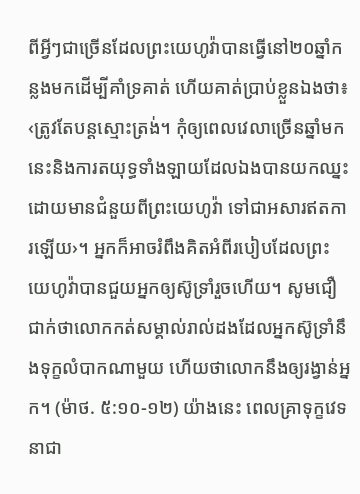ពីអ្វីៗជាច្រើនដែលព្រះយេហូវ៉ាបានធ្វើនៅ២០ឆ្នាំកន្លងមកដើម្បីគាំទ្រគាត់ ហើយគាត់ប្រាប់ខ្លួនឯងថា៖ ‹ត្រូវតែបន្តស្មោះត្រង់។ កុំឲ្យពេលវេលាច្រើនឆ្នាំមកនេះនិងការតយុទ្ធទាំងឡាយដែលឯងបានយកឈ្នះដោយមានជំនួយពីព្រះយេហូវ៉ា ទៅជាអសារឥតការឡើយ›។ អ្នកក៏អាចរំពឹងគិតអំពីរបៀបដែលព្រះយេហូវ៉ាបានជួយអ្នកឲ្យស៊ូទ្រាំរួចហើយ។ សូមជឿជាក់ថាលោកកត់សម្គាល់រាល់ដងដែលអ្នកស៊ូទ្រាំនឹងទុក្ខលំបាកណាមួយ ហើយថាលោកនឹងឲ្យរង្វាន់អ្នក។ (ម៉ាថ. ៥:១០-១២) យ៉ាងនេះ ពេលគ្រាទុក្ខវេទនាជា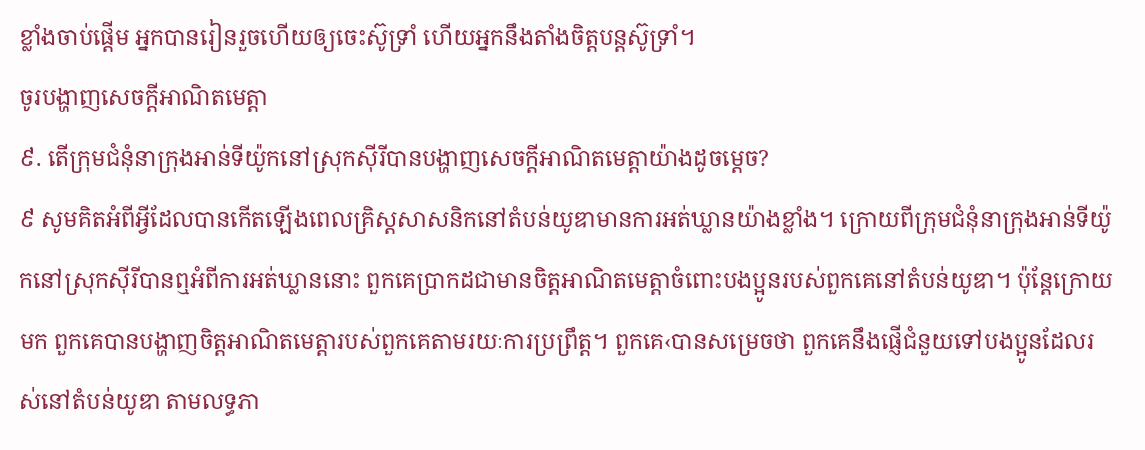ខ្លាំងចាប់ផ្ដើម អ្នកបានរៀនរួចហើយឲ្យចេះស៊ូទ្រាំ ហើយអ្នកនឹងតាំងចិត្តបន្តស៊ូទ្រាំ។
ចូរបង្ហាញសេចក្ដីអាណិតមេត្តា
៩. តើក្រុមជំនុំនាក្រុងអាន់ទីយ៉ូកនៅស្រុកស៊ីរីបានបង្ហាញសេចក្ដីអាណិតមេត្តាយ៉ាងដូចម្ដេច?
៩ សូមគិតអំពីអ្វីដែលបានកើតឡើងពេលគ្រិស្តសាសនិកនៅតំបន់យូឌាមានការអត់ឃ្លានយ៉ាងខ្លាំង។ ក្រោយពីក្រុមជំនុំនាក្រុងអាន់ទីយ៉ូកនៅស្រុកស៊ីរីបានឮអំពីការអត់ឃ្លាននោះ ពួកគេប្រាកដជាមានចិត្តអាណិតមេត្តាចំពោះបងប្អូនរបស់ពួកគេនៅតំបន់យូឌា។ ប៉ុន្តែក្រោយមក ពួកគេបានបង្ហាញចិត្តអាណិតមេត្តារបស់ពួកគេតាមរយៈការប្រព្រឹត្ត។ ពួកគេ‹បានសម្រេចថា ពួកគេនឹងផ្ញើជំនួយទៅបងប្អូនដែលរស់នៅតំបន់យូឌា តាមលទ្ធភា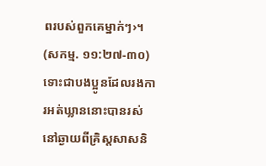ពរបស់ពួកគេម្នាក់ៗ›។ (សកម្ម. ១១:២៧-៣០) ទោះជាបងប្អូនដែលរងការអត់ឃ្លាននោះបានរស់នៅឆ្ងាយពីគ្រិស្តសាសនិ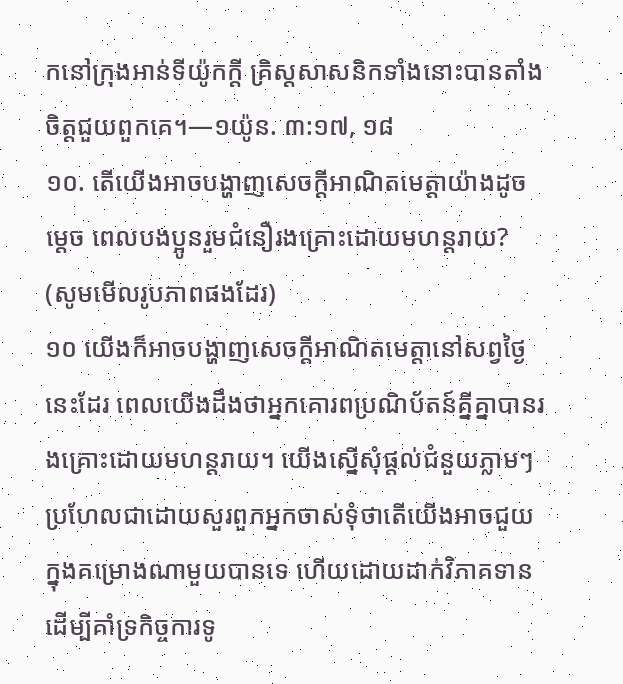កនៅក្រុងអាន់ទីយ៉ូកក្ដី គ្រិស្តសាសនិកទាំងនោះបានតាំងចិត្តជួយពួកគេ។—១យ៉ូន. ៣:១៧, ១៨
១០. តើយើងអាចបង្ហាញសេចក្ដីអាណិតមេត្តាយ៉ាងដូចម្ដេច ពេលបងប្អូនរួមជំនឿរងគ្រោះដោយមហន្តរាយ? (សូមមើលរូបភាពផងដែរ)
១០ យើងក៏អាចបង្ហាញសេចក្ដីអាណិតមេត្តានៅសព្វថ្ងៃនេះដែរ ពេលយើងដឹងថាអ្នកគោរពប្រណិប័តន៍គ្នីគ្នាបានរងគ្រោះដោយមហន្តរាយ។ យើងស្នើសុំផ្ដល់ជំនួយភ្លាមៗ ប្រហែលជាដោយសួរពួកអ្នកចាស់ទុំថាតើយើងអាចជួយក្នុងគម្រោងណាមួយបានទេ ហើយដោយដាក់វិភាគទានដើម្បីគាំទ្រកិច្ចការទូ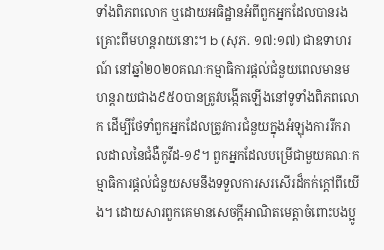ទាំងពិភពលោក ឬដោយអធិដ្ឋានអំពីពួកអ្នកដែលបានរងគ្រោះពីមហន្តរាយនោះ។ b (សុភ. ១៧:១៧) ជាឧទាហរណ៍ នៅឆ្នាំ២០២០គណៈកម្មាធិការផ្ដល់ជំនួយពេលមានមហន្តរាយជាង៩៥០បានត្រូវបង្កើតឡើងនៅទូទាំងពិភពលោក ដើម្បីថែទាំពួកអ្នកដែលត្រូវការជំនួយក្នុងអំឡុងការរីករាលដាលនៃជំងឺកូវីដ-១៩។ ពួកអ្នកដែលបម្រើជាមួយគណៈកម្មាធិការផ្ដល់ជំនួយសមនឹងទទួលការសរសើរដ៏កក់ក្ដៅពីយើង។ ដោយសារពួកគេមានសេចក្ដីអាណិតមេត្តាចំពោះបងប្អូ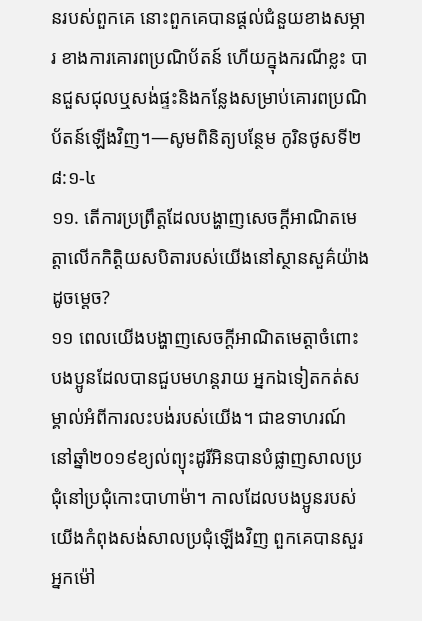នរបស់ពួកគេ នោះពួកគេបានផ្ដល់ជំនួយខាងសម្ភារ ខាងការគោរពប្រណិប័តន៍ ហើយក្នុងករណីខ្លះ បានជួសជុលឬសង់ផ្ទះនិងកន្លែងសម្រាប់គោរពប្រណិប័តន៍ឡើងវិញ។—សូមពិនិត្យបន្ថែម កូរិនថូសទី២ ៨:១-៤
១១. តើការប្រព្រឹត្តដែលបង្ហាញសេចក្ដីអាណិតមេត្តាលើកកិត្តិយសបិតារបស់យើងនៅស្ថានសួគ៌យ៉ាងដូចម្ដេច?
១១ ពេលយើងបង្ហាញសេចក្ដីអាណិតមេត្តាចំពោះបងប្អូនដែលបានជួបមហន្តរាយ អ្នកឯទៀតកត់សម្គាល់អំពីការលះបង់របស់យើង។ ជាឧទាហរណ៍ នៅឆ្នាំ២០១៩ខ្យល់ព្យុះដូរីអិនបានបំផ្លាញសាលប្រជុំនៅប្រជុំកោះបាហាម៉ា។ កាលដែលបងប្អូនរបស់យើងកំពុងសង់សាលប្រជុំឡើងវិញ ពួកគេបានសួរអ្នកម៉ៅ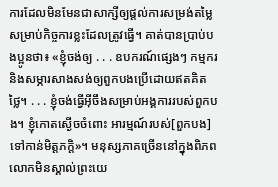ការដែលមិនមែនជាសាក្សីឲ្យផ្ដល់ការសម្រង់តម្លៃសម្រាប់កិច្ចការខ្លះដែលត្រូវធ្វើ។ គាត់បានប្រាប់បងប្អូនថា៖ «ខ្ញុំចង់ឲ្យ . . . ឧបករណ៍ផ្សេងៗ កម្មករ និងសម្ភារសាងសង់ឲ្យពួកបងប្រើដោយឥតគិតថ្លៃ។ . . . ខ្ញុំចង់ធ្វើអ៊ីចឹងសម្រាប់អង្គការរបស់ពួកបង។ ខ្ញុំកោតស្ងើចចំពោះ អារម្មណ៍របស់[ពួកបង]ទៅកាន់មិត្តភក្តិ»។ មនុស្សភាគច្រើននៅក្នុងពិភពលោកមិនស្គាល់ព្រះយេ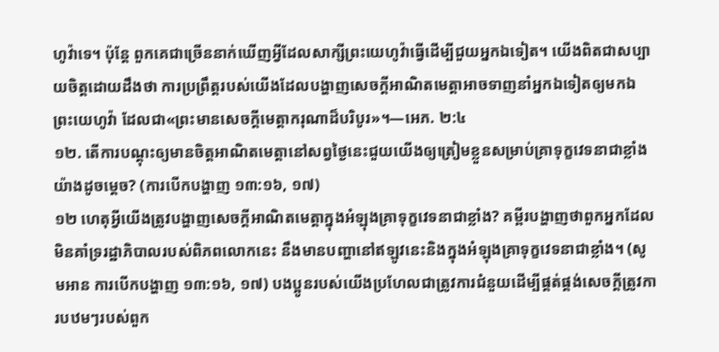ហូវ៉ាទេ។ ប៉ុន្តែ ពួកគេជាច្រើននាក់ឃើញអ្វីដែលសាក្សីព្រះយេហូវ៉ាធ្វើដើម្បីជួយអ្នកឯទៀត។ យើងពិតជាសប្បាយចិត្តដោយដឹងថា ការប្រព្រឹត្តរបស់យើងដែលបង្ហាញសេចក្ដីអាណិតមេត្តាអាចទាញនាំអ្នកឯទៀតឲ្យមកឯព្រះយេហូវ៉ា ដែលជា«ព្រះមានសេចក្ដីមេត្តាករុណាដ៏បរិបូរ»។—អេភ. ២:៤
១២. តើការបណ្ដុះឲ្យមានចិត្តអាណិតមេត្តានៅសព្វថ្ងៃនេះជួយយើងឲ្យត្រៀមខ្លួនសម្រាប់គ្រាទុក្ខវេទនាជាខ្លាំងយ៉ាងដូចម្ដេច? (ការបើកបង្ហាញ ១៣:១៦, ១៧)
១២ ហេតុអ្វីយើងត្រូវបង្ហាញសេចក្ដីអាណិតមេត្តាក្នុងអំឡុងគ្រាទុក្ខវេទនាជាខ្លាំង? គម្ពីរបង្ហាញថាពួកអ្នកដែលមិនគាំទ្ររដ្ឋាភិបាលរបស់ពិភពលោកនេះ នឹងមានបញ្ហានៅឥឡូវនេះនិងក្នុងអំឡុងគ្រាទុក្ខវេទនាជាខ្លាំង។ (សូមអាន ការបើកបង្ហាញ ១៣:១៦, ១៧) បងប្អូនរបស់យើងប្រហែលជាត្រូវការជំនួយដើម្បីផ្គត់ផ្គង់សេចក្ដីត្រូវការបឋមៗរបស់ពួក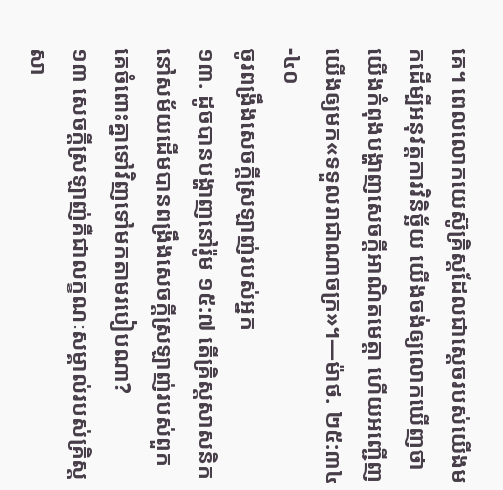គេ។ ពេលលោកយេស៊ូគ្រិស្តដែលជាស្ដេចរបស់យើងមកដើម្បីអនុវត្តការវិនិច្ឆ័យ យើងចង់ឲ្យលោកឃើញថាយើងកំពុងបង្ហាញសេចក្ដីអាណិតមេត្តា ហើយអញ្ជើញយើងឲ្យមក«ទទួលរាជាណាចក្រ»។—ម៉ាថ. ២៥:៣៤-៤០
ចូរពង្រឹងសេចក្ដីស្រឡាញ់របស់អ្នក
១៣. ដូចបានបង្ហាញនៅរ៉ូម ១៥:៧ តើគ្រិស្តសាសនិកនៅសម័យដើមបានពង្រឹងសេចក្ដីស្រឡាញ់របស់ពួកគេចំពោះគ្នាទៅវិញទៅមកតាមរបៀបណា?
១៣ សេចក្ដីស្រឡាញ់គឺជាលក្ខណៈសម្គាល់របស់គ្រិស្តសា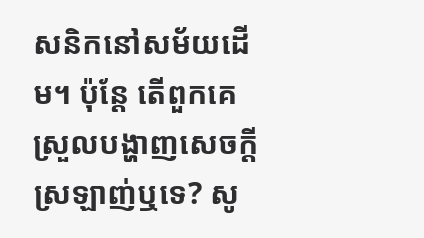សនិកនៅសម័យដើម។ ប៉ុន្តែ តើពួកគេស្រួលបង្ហាញសេចក្ដីស្រឡាញ់ឬទេ? សូ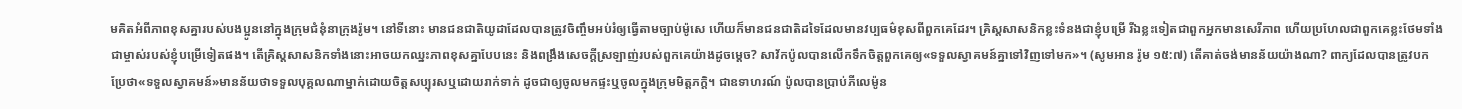មគិតអំពីភាពខុសគ្នារបស់បងប្អូននៅក្នុងក្រុមជំនុំនាក្រុងរ៉ូម។ នៅទីនោះ មានជនជាតិយូដាដែលបានត្រូវចិញ្ចឹមអប់រំឲ្យធ្វើតាមច្បាប់ម៉ូសេ ហើយក៏មានជនជាតិដទៃដែលមានវប្បធម៌ខុសពីពួកគេដែរ។ គ្រិស្តសាសនិកខ្លះទំនងជាខ្ញុំបម្រើ រីឯខ្លះទៀតជាពួកអ្នកមានសេរីភាព ហើយប្រហែលជាពួកគេខ្លះថែមទាំងជាម្ចាស់របស់ខ្ញុំបម្រើទៀតផង។ តើគ្រិស្តសាសនិកទាំងនោះអាចយកឈ្នះភាពខុសគ្នាបែបនេះ និងពង្រឹងសេចក្ដីស្រឡាញ់របស់ពួកគេយ៉ាងដូចម្ដេច? សាវ័កប៉ូលបានលើកទឹកចិត្តពួកគេឲ្យ«ទទួលស្វាគមន៍គ្នាទៅវិញទៅមក»។ (សូមអាន រ៉ូម ១៥:៧) តើគាត់ចង់មានន័យយ៉ាងណា? ពាក្យដែលបានត្រូវបកប្រែថា«ទទួលស្វាគមន៍»មានន័យថាទទួលបុគ្គលណាម្នាក់ដោយចិត្តសប្បុរសឬដោយរាក់ទាក់ ដូចជាឲ្យចូលមកផ្ទះឬចូលក្នុងក្រុមមិត្តភក្តិ។ ជាឧទាហរណ៍ ប៉ូលបានប្រាប់ភីលេម៉ូន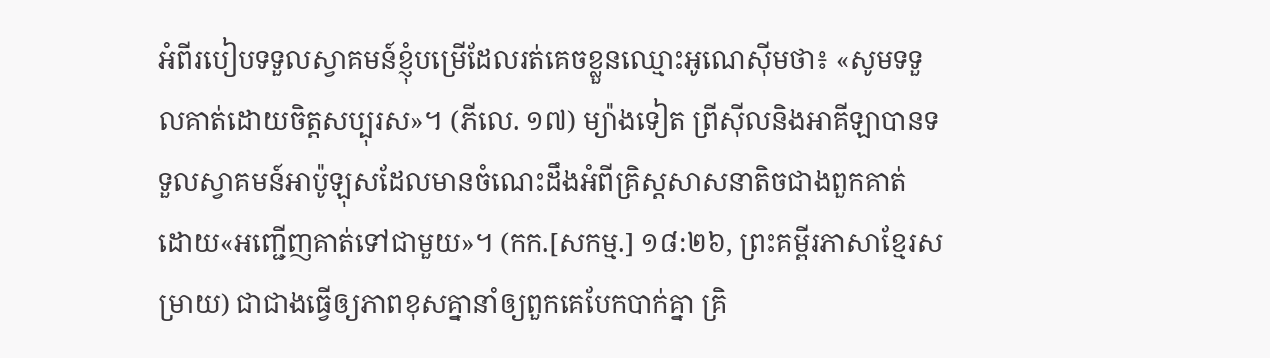អំពីរបៀបទទួលស្វាគមន៍ខ្ញុំបម្រើដែលរត់គេចខ្លួនឈ្មោះអូណេស៊ីមថា៖ «សូមទទួលគាត់ដោយចិត្តសប្បុរស»។ (ភីលេ. ១៧) ម្យ៉ាងទៀត ព្រីស៊ីលនិងអាគីឡាបានទទួលស្វាគមន៍អាប៉ូឡុសដែលមានចំណេះដឹងអំពីគ្រិស្តសាសនាតិចជាងពួកគាត់ ដោយ«អញ្ជើញគាត់ទៅជាមួយ»។ (កក.[សកម្ម.] ១៨:២៦, ព្រះគម្ពីរភាសាខ្មែរសម្រាយ) ជាជាងធ្វើឲ្យភាពខុសគ្នានាំឲ្យពួកគេបែកបាក់គ្នា គ្រិ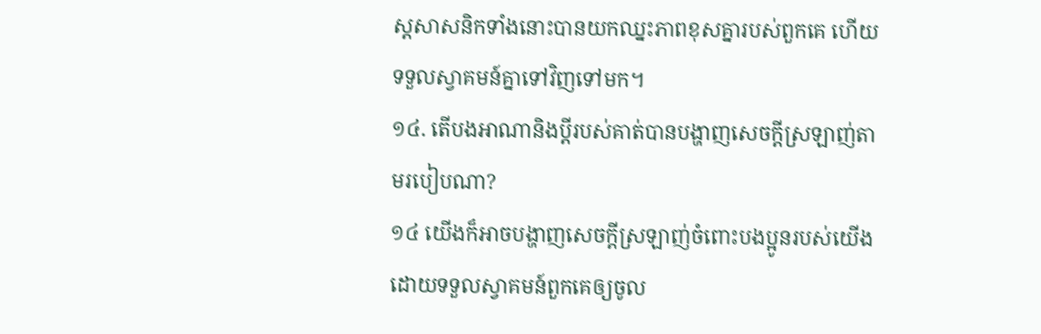ស្តសាសនិកទាំងនោះបានយកឈ្នះភាពខុសគ្នារបស់ពួកគេ ហើយទទួលស្វាគមន៍គ្នាទៅវិញទៅមក។
១៤. តើបងអាណានិងប្ដីរបស់គាត់បានបង្ហាញសេចក្ដីស្រឡាញ់តាមរបៀបណា?
១៤ យើងក៏អាចបង្ហាញសេចក្ដីស្រឡាញ់ចំពោះបងប្អូនរបស់យើង ដោយទទួលស្វាគមន៍ពួកគេឲ្យចូល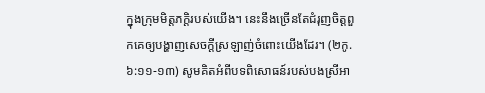ក្នុងក្រុមមិត្តភក្តិរបស់យើង។ នេះនឹងច្រើនតែជំរុញចិត្តពួកគេឲ្យបង្ហាញសេចក្ដីស្រឡាញ់ចំពោះយើងដែរ។ (២កូ. ៦:១១-១៣) សូមគិតអំពីបទពិសោធន៍របស់បងស្រីអា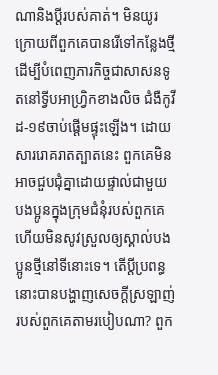ណានិងប្ដីរបស់គាត់។ មិនយូរក្រោយពីពួកគេបានរើទៅកន្លែងថ្មីដើម្បីបំពេញភារកិច្ចជាសាសនទូតនៅទ្វីបអាហ្វ្រិកខាងលិច ជំងឺកូវីដ-១៩ចាប់ផ្ដើមផ្ទុះឡើង។ ដោយសាររោគរាតត្បាតនេះ ពួកគេមិនអាចជួបជុំគ្នាដោយផ្ទាល់ជាមួយបងប្អូនក្នុងក្រុមជំនុំរបស់ពួកគេ ហើយមិនសូវស្រួលឲ្យស្គាល់បងប្អូនថ្មីនៅទីនោះទេ។ តើប្ដីប្រពន្ធនោះបានបង្ហាញសេចក្ដីស្រឡាញ់របស់ពួកគេតាមរបៀបណា? ពួក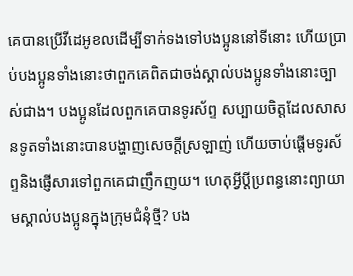គេបានប្រើវីដេអូខលដើម្បីទាក់ទងទៅបងប្អូននៅទីនោះ ហើយប្រាប់បងប្អូនទាំងនោះថាពួកគេពិតជាចង់ស្គាល់បងប្អូនទាំងនោះច្បាស់ជាង។ បងប្អូនដែលពួកគេបានទូរស័ព្ទ សប្បាយចិត្តដែលសាសនទូតទាំងនោះបានបង្ហាញសេចក្ដីស្រឡាញ់ ហើយចាប់ផ្ដើមទូរស័ព្ទនិងផ្ញើសារទៅពួកគេជាញឹកញយ។ ហេតុអ្វីប្ដីប្រពន្ធនោះព្យាយាមស្គាល់បងប្អូនក្នុងក្រុមជំនុំថ្មី? បង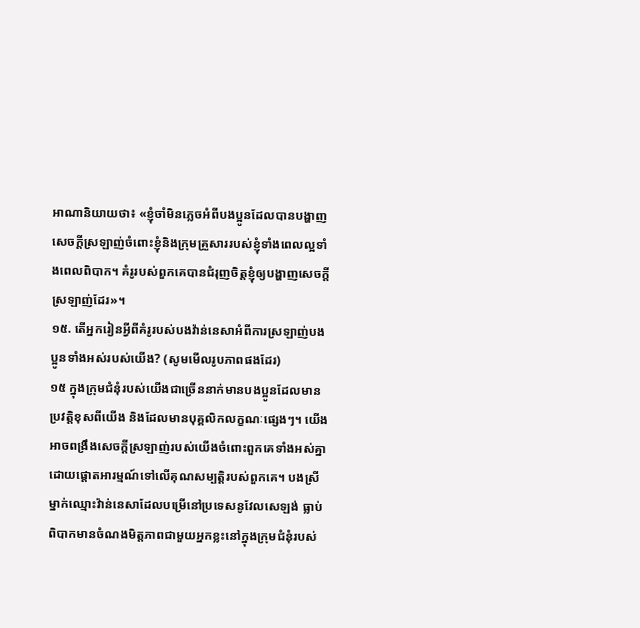អាណានិយាយថា៖ «ខ្ញុំចាំមិនភ្លេចអំពីបងប្អូនដែលបានបង្ហាញសេចក្ដីស្រឡាញ់ចំពោះខ្ញុំនិងក្រុមគ្រួសាររបស់ខ្ញុំទាំងពេលល្អទាំងពេលពិបាក។ គំរូរបស់ពួកគេបានជំរុញចិត្តខ្ញុំឲ្យបង្ហាញសេចក្ដីស្រឡាញ់ដែរ»។
១៥. តើអ្នករៀនអ្វីពីគំរូរបស់បងវ៉ាន់នេសាអំពីការស្រឡាញ់បងប្អូនទាំងអស់របស់យើង? (សូមមើលរូបភាពផងដែរ)
១៥ ក្នុងក្រុមជំនុំរបស់យើងជាច្រើននាក់មានបងប្អូនដែលមានប្រវត្តិខុសពីយើង និងដែលមានបុគ្គលិកលក្ខណៈផ្សេងៗ។ យើងអាចពង្រឹងសេចក្ដីស្រឡាញ់របស់យើងចំពោះពួកគេទាំងអស់គ្នា ដោយផ្ដោតអារម្មណ៍ទៅលើគុណសម្បត្តិរបស់ពួកគេ។ បងស្រីម្នាក់ឈ្មោះវ៉ាន់នេសាដែលបម្រើនៅប្រទេសនូវែលសេឡង់ ធ្លាប់ពិបាកមានចំណងមិត្តភាពជាមួយអ្នកខ្លះនៅក្នុងក្រុមជំនុំរបស់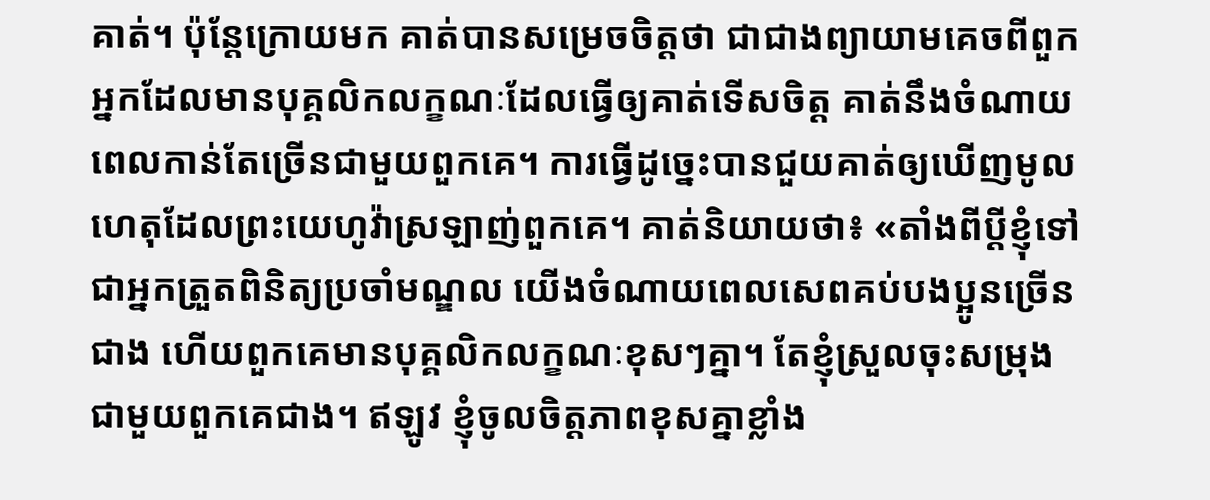គាត់។ ប៉ុន្តែក្រោយមក គាត់បានសម្រេចចិត្តថា ជាជាងព្យាយាមគេចពីពួកអ្នកដែលមានបុគ្គលិកលក្ខណៈដែលធ្វើឲ្យគាត់ទើសចិត្ត គាត់នឹងចំណាយពេលកាន់តែច្រើនជាមួយពួកគេ។ ការធ្វើដូច្នេះបានជួយគាត់ឲ្យឃើញមូលហេតុដែលព្រះយេហូវ៉ាស្រឡាញ់ពួកគេ។ គាត់និយាយថា៖ «តាំងពីប្ដីខ្ញុំទៅជាអ្នកត្រួតពិនិត្យប្រចាំមណ្ឌល យើងចំណាយពេលសេពគប់បងប្អូនច្រើនជាង ហើយពួកគេមានបុគ្គលិកលក្ខណៈខុសៗគ្នា។ តែខ្ញុំស្រួលចុះសម្រុងជាមួយពួកគេជាង។ ឥឡូវ ខ្ញុំចូលចិត្តភាពខុសគ្នាខ្លាំង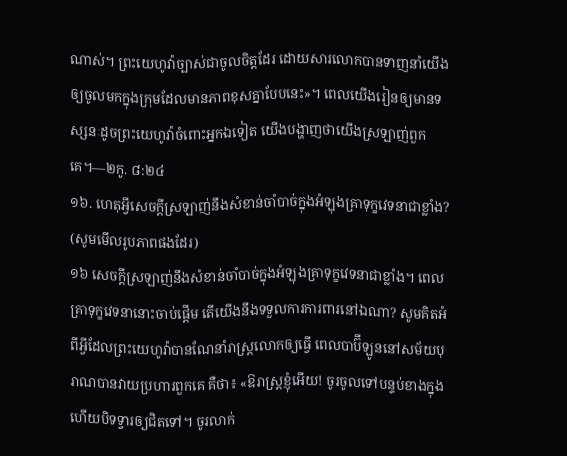ណាស់។ ព្រះយេហូវ៉ាច្បាស់ជាចូលចិត្តដែរ ដោយសារលោកបានទាញនាំយើងឲ្យចូលមកក្នុងក្រុមដែលមានភាពខុសគ្នាបែបនេះ»។ ពេលយើងរៀនឲ្យមានទស្សនៈដូចព្រះយេហូវ៉ាចំពោះអ្នកឯទៀត យើងបង្ហាញថាយើងស្រឡាញ់ពួកគេ។—២កូ. ៨:២៤
១៦. ហេតុអ្វីសេចក្ដីស្រឡាញ់នឹងសំខាន់ចាំបាច់ក្នុងអំឡុងគ្រាទុក្ខវេទនាជាខ្លាំង? (សូមមើលរូបភាពផងដែរ)
១៦ សេចក្ដីស្រឡាញ់នឹងសំខាន់ចាំបាច់ក្នុងអំឡុងគ្រាទុក្ខវេទនាជាខ្លាំង។ ពេលគ្រាទុក្ខវេទនានោះចាប់ផ្ដើម តើយើងនឹងទទួលការការពារនៅឯណា? សូមគិតអំពីអ្វីដែលព្រះយេហូវ៉ាបានណែនាំរាស្ត្រលោកឲ្យធ្វើ ពេលបាប៊ីឡូននៅសម័យបុរាណបានវាយប្រហារពួកគេ គឺថា៖ «ឱរាស្ត្រខ្ញុំអើយ! ចូរចូលទៅបន្ទប់ខាងក្នុង ហើយបិទទ្វារឲ្យជិតទៅ។ ចូរលាក់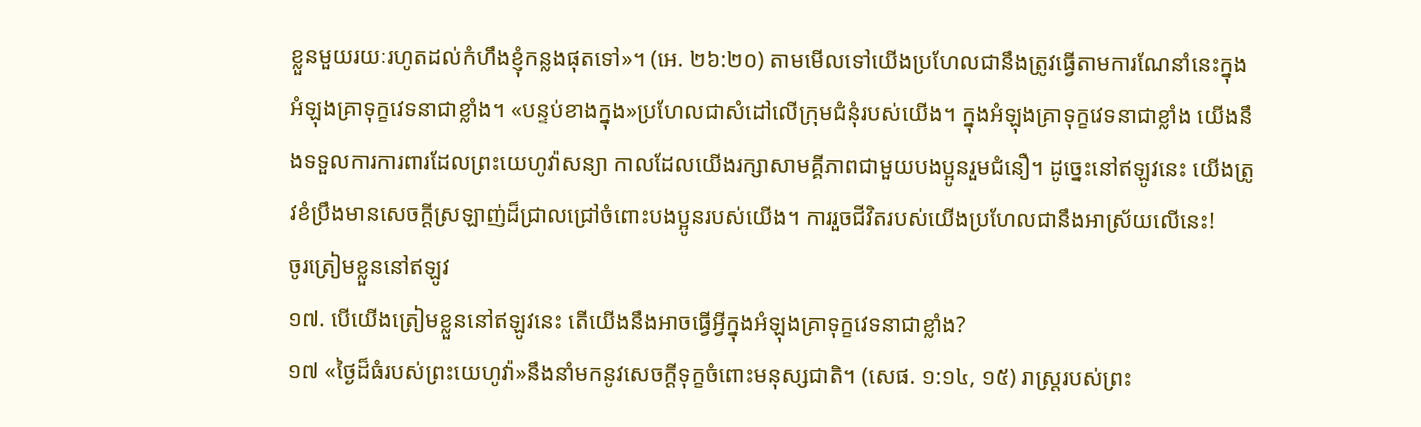ខ្លួនមួយរយៈរហូតដល់កំហឹងខ្ញុំកន្លងផុតទៅ»។ (អេ. ២៦:២០) តាមមើលទៅយើងប្រហែលជានឹងត្រូវធ្វើតាមការណែនាំនេះក្នុងអំឡុងគ្រាទុក្ខវេទនាជាខ្លាំង។ «បន្ទប់ខាងក្នុង»ប្រហែលជាសំដៅលើក្រុមជំនុំរបស់យើង។ ក្នុងអំឡុងគ្រាទុក្ខវេទនាជាខ្លាំង យើងនឹងទទួលការការពារដែលព្រះយេហូវ៉ាសន្យា កាលដែលយើងរក្សាសាមគ្គីភាពជាមួយបងប្អូនរួមជំនឿ។ ដូច្នេះនៅឥឡូវនេះ យើងត្រូវខំប្រឹងមានសេចក្ដីស្រឡាញ់ដ៏ជ្រាលជ្រៅចំពោះបងប្អូនរបស់យើង។ ការរួចជីវិតរបស់យើងប្រហែលជានឹងអាស្រ័យលើនេះ!
ចូរត្រៀមខ្លួននៅឥឡូវ
១៧. បើយើងត្រៀមខ្លួននៅឥឡូវនេះ តើយើងនឹងអាចធ្វើអ្វីក្នុងអំឡុងគ្រាទុក្ខវេទនាជាខ្លាំង?
១៧ «ថ្ងៃដ៏ធំរបស់ព្រះយេហូវ៉ា»នឹងនាំមកនូវសេចក្ដីទុក្ខចំពោះមនុស្សជាតិ។ (សេផ. ១:១៤, ១៥) រាស្ត្ររបស់ព្រះ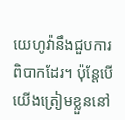យេហូវ៉ានឹងជួបការពិបាកដែរ។ ប៉ុន្តែបើយើងត្រៀមខ្លួននៅ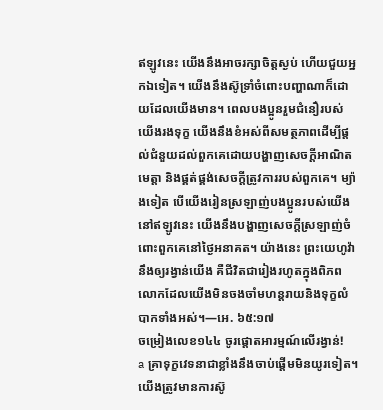ឥឡូវនេះ យើងនឹងអាចរក្សាចិត្តស្ងប់ ហើយជួយអ្នកឯទៀត។ យើងនឹងស៊ូទ្រាំចំពោះបញ្ហាណាក៏ដោយដែលយើងមាន។ ពេលបងប្អូនរួមជំនឿរបស់យើងរងទុក្ខ យើងនឹងខំអស់ពីសមត្ថភាពដើម្បីផ្ដល់ជំនួយដល់ពួកគេដោយបង្ហាញសេចក្ដីអាណិតមេត្តា និងផ្គត់ផ្គង់សេចក្ដីត្រូវការរបស់ពួកគេ។ ម្យ៉ាងទៀត បើយើងរៀនស្រឡាញ់បងប្អូនរបស់យើងនៅឥឡូវនេះ យើងនឹងបង្ហាញសេចក្ដីស្រឡាញ់ចំពោះពួកគេនៅថ្ងៃអនាគត។ យ៉ាងនេះ ព្រះយេហូវ៉ានឹងឲ្យរង្វាន់យើង គឺជីវិតជារៀងរហូតក្នុងពិភពលោកដែលយើងមិនចងចាំមហន្តរាយនិងទុក្ខលំបាកទាំងអស់។—អេ. ៦៥:១៧
ចម្រៀងលេខ១៤៤ ចូរផ្ដោតអារម្មណ៍លើរង្វាន់!
a គ្រាទុក្ខវេទនាជាខ្លាំងនឹងចាប់ផ្ដើមមិនយូរទៀត។ យើងត្រូវមានការស៊ូ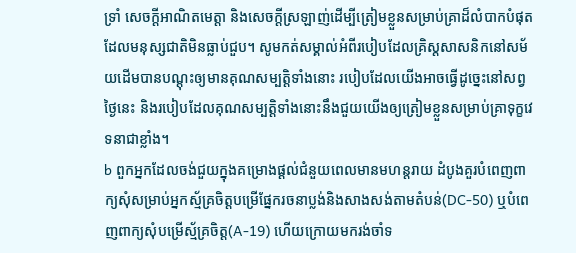ទ្រាំ សេចក្ដីអាណិតមេត្តា និងសេចក្ដីស្រឡាញ់ដើម្បីត្រៀមខ្លួនសម្រាប់គ្រាដ៏លំបាកបំផុតដែលមនុស្សជាតិមិនធ្លាប់ជួប។ សូមកត់សម្គាល់អំពីរបៀបដែលគ្រិស្តសាសនិកនៅសម័យដើមបានបណ្ដុះឲ្យមានគុណសម្បត្តិទាំងនោះ របៀបដែលយើងអាចធ្វើដូច្នេះនៅសព្វថ្ងៃនេះ និងរបៀបដែលគុណសម្បត្តិទាំងនោះនឹងជួយយើងឲ្យត្រៀមខ្លួនសម្រាប់គ្រាទុក្ខវេទនាជាខ្លាំង។
b ពួកអ្នកដែលចង់ជួយក្នុងគម្រោងផ្ដល់ជំនួយពេលមានមហន្តរាយ ដំបូងគួរបំពេញពាក្យសុំសម្រាប់អ្នកស្ម័គ្រចិត្តបម្រើផ្នែករចនាប្លង់និងសាងសង់តាមតំបន់(DC-50) ឬបំពេញពាក្យសុំបម្រើស្ម័គ្រចិត្ត(A-19) ហើយក្រោយមករង់ចាំទ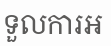ទួលការអ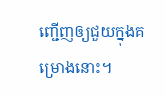ញ្ជើញឲ្យជួយក្នុងគម្រោងនោះ។